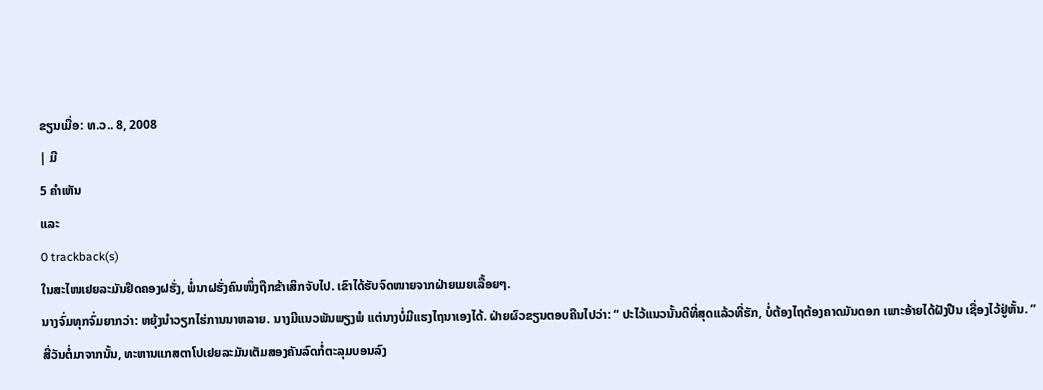ຂຽນເມື່ອ: ທ.ວ.. 8, 2008
| ມີ
5 ຄຳເຫັນ
ແລະ
0 trackback(s)
ໃນສະໄໜເຢຍລະມັນຢຶດຄອງຝຮັ່ງ, ພໍ່ນາຝຮັ່ງຄົນໜຶ່ງຖືກຂ້າເສິກຈັບໄປ. ເຂົາໄດ້ຮັບຈົດໜາຍຈາກຝ່າຍເມຍເລື້ອຍໆ.
ນາງຈົ່ມທຸກຈົ່ມຍາກວ່າ: ຫຍຸ້ງນຳວຽກໄຮ່ການນາຫລາຍ. ນາງມີແນວພັນພຽງພໍ ແຕ່ນາງບໍ່ມີແຮງໄຖນາເອງໄດ້. ຝ່າຍຜົວຂຽນຕອບຄືນໄປວ່າ: “ ປະໄວ້ແນວນັ້ນດີທີ່ສຸດແລ້ວທີ່ຮັກ, ບໍ່ຕ້ອງໄຖຕ້ອງຄາດມັນດອກ ເພາະອ້າຍໄດ້ຝັງປືນ ເຊື່ອງໄວ້ຢູ່ຫັ້ນ. ”
ສີ່ວັນຕໍ່ມາຈາກນັ້ນ, ທະຫານແກສຕາໂປເຢຍລະມັນເຕັມສອງຄັນລົດກໍ່ຕະລຸມບອນລົງ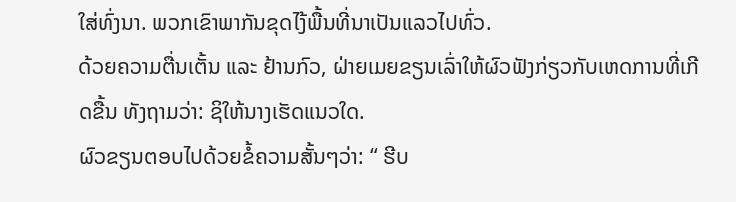ໃສ່ທົ່ງນາ. ພວກເຂົາພາກັນຂຸດໄງ້ພື້ນທີ່ນາເປັນແລວໄປທົ່ວ.
ດ້ວຍຄວາມຕື່ນເຕັ້ນ ແລະ ຢ້ານກົວ, ຝ່າຍເມຍຂຽນເລົ່າໃຫ້ຜົວຟັງກ່ຽວກັບເຫດການທີ່ເກີດຂື້ນ ທັງຖາມວ່າ: ຊິໃຫ້ນາງເຮັດແນວໃດ.
ຜົວຂຽນຕອບໄປດ້ວຍຂໍ້ຄວາມສັ້ນໆວ່າ: “ ຮີບ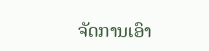ຈັດການເອົາ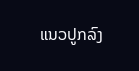ແນວປູກລົງ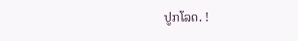ປູກໂລດ. !